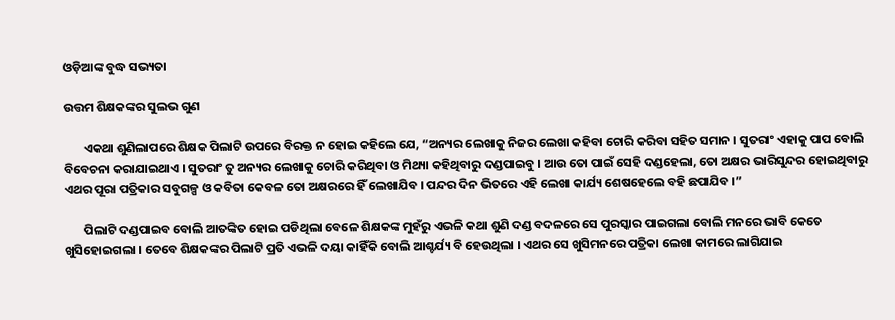ଓଡ଼ିଆଙ୍କ ବୁଦ୍ଧ ସଭ୍ୟତା

ଉତ୍ତମ ଶିକ୍ଷକଙ୍କର ସୁଲଭ ଗୁଣ

       ଏକଥା ଶୁଣିଲାପରେ ଶିକ୍ଷକ ପିଲାଟି ଉପରେ ବିରକ୍ତ ନ ହୋଇ କହିଲେ ଯେ, “ଅନ୍ୟର ଲେଖାକୁ ନିଜର ଲେଖା କହିବା ଚୋରି କରିବା ସହିତ ସମାନ । ସୁତରାଂ ଏହାକୁ ପାପ ବୋଲି ବିବେଚନା କରାଯାଇଥାଏ । ସୁତରାଂ ତୁ ଅନ୍ୟର ଲେଖାକୁ ଚୋରି କରିଥିବା ଓ ମିଥ୍ୟା କହିଥିବାରୁ ଦଣ୍ଡପାଇବୁ । ଆଉ ତୋ ପାଇଁ ସେହି ଦଣ୍ଡହେଲା, ତୋ ଅକ୍ଷର ଭାରିସୁନ୍ଦର ହୋଇଥିବାରୁ ଏଥର ପୂରା ପତ୍ରିକାର ସବୁଗଳ୍ପ ଓ କବିତା କେବଳ ତୋ ଅକ୍ଷରରେ ହିଁ ଲେଖାଯିବ । ପନ୍ଦର ଦିନ ଭିତରେ ଏହି ଲେଖା କାର୍ଯ୍ୟ ଶେଷହେଲେ ବହି ଛପାଯିବ ।”

       ପିଲାଟି ଦଣ୍ଡପାଇବ ବୋଲି ଆତଙ୍କିତ ହୋଇ ପଡିଥିଲା ବେଳେ ଶିକ୍ଷକଙ୍କ ମୁହଁରୁ ଏଭଳି କଥା ଶୁଣି ଦଣ୍ଡ ବଦଳରେ ସେ ପୁରସ୍କାର ପାଇଗଲା ବୋଲି ମନରେ ଭାବି କେତେ ଖୁସିହୋଇଗଲା । ତେବେ ଶିକ୍ଷକଙ୍କର ପିଲାଟି ପ୍ରତି ଏଭଳି ଦୟା କାହିଁକି ବୋଲି ଆଶ୍ଚର୍ଯ୍ୟ ବି ହେଉଥିଲା । ଏଥର ସେ ଖୁସିମନରେ ପତ୍ରିକା ଲେଖା କାମରେ ଲାଗିଯାଇ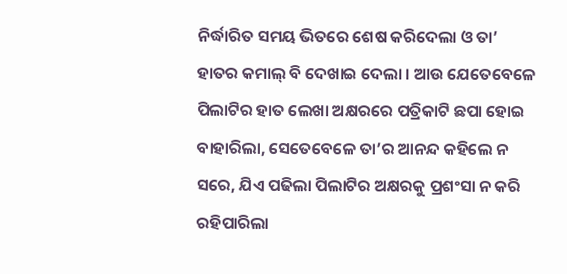ନିର୍ଦ୍ଧାରିତ ସମୟ ଭିତରେ ଶେଷ କରିଦେଲା ଓ ତା’ ହାତର କମାଲ୍ ବି ଦେଖାଇ ଦେଲା । ଆଉ ଯେତେବେଳେ ପିଲାଟିର ହାତ ଲେଖା ଅକ୍ଷରରେ ପତ୍ରିକାଟି ଛପା ହୋଇ ବାହାରିଲା, ସେତେବେଳେ ତା’ର ଆନନ୍ଦ କହିଲେ ନ ସରେ, ଯିଏ ପଢିଲା ପିଲାଟିର ଅକ୍ଷରକୁ ପ୍ରଶଂସା ନ କରି ରହିପାରିଲା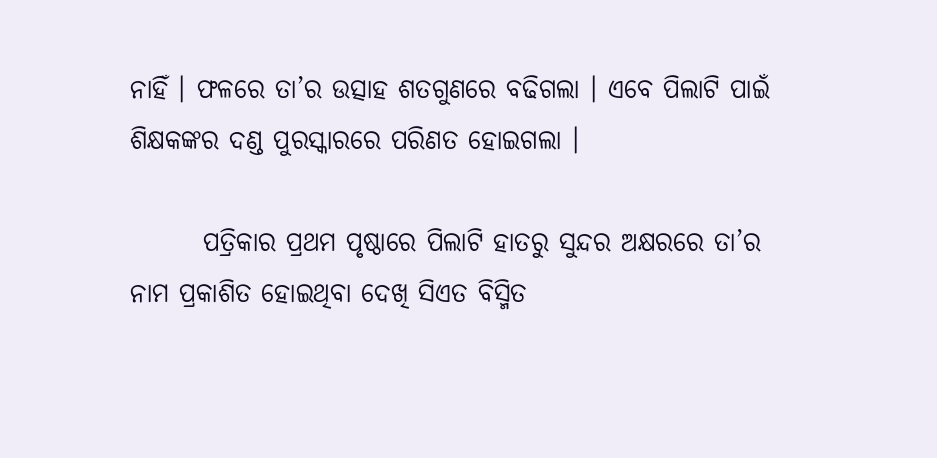ନାହିଁ । ଫଳରେ ତା’ର ଉତ୍ସାହ ଶତଗୁଣରେ ବଢିଗଲା । ଏବେ ପିଲାଟି ପାଇଁ ଶିକ୍ଷକଙ୍କର ଦଣ୍ଡ ପୁରସ୍କାରରେ ପରିଣତ ହୋଇଗଲା ।

       ପତ୍ରିକାର ପ୍ରଥମ ପୃଷ୍ଠାରେ ପିଲାଟି ହାତରୁ ସୁନ୍ଦର ଅକ୍ଷରରେ ତା’ର ନାମ ପ୍ରକାଶିତ ହୋଇଥିବା ଦେଖି ସିଏତ ବିସ୍ମିତ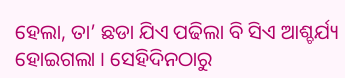ହେଲା, ତା’ ଛଡା ଯିଏ ପଢିଲା ବି ସିଏ ଆଶ୍ଚର୍ଯ୍ୟ ହୋଇଗଲା । ସେହିଦିନଠାରୁ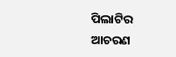ପିଲାଟିର ଆଚରଣ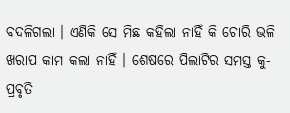ବଦଳିଗଲା । ଏଣିକି ସେ ମିଛ କହିଲା ନାହିଁ କି ଚୋରି ଭଳି ଖରାପ କାମ କଲା ନାହିଁ । ଶେଷରେ ପିଲାଟିର ସମସ୍ତ କୁ-ପ୍ରବୃତି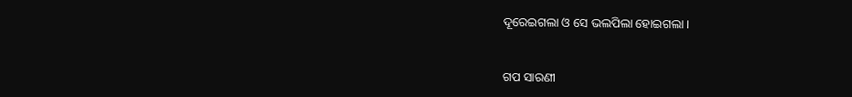ଦୂରେଇଗଲା ଓ ସେ ଭଲପିଲା ହୋଇଗଲା ।


ଗପ ସାରଣୀ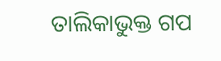ତାଲିକାଭୁକ୍ତ ଗପ